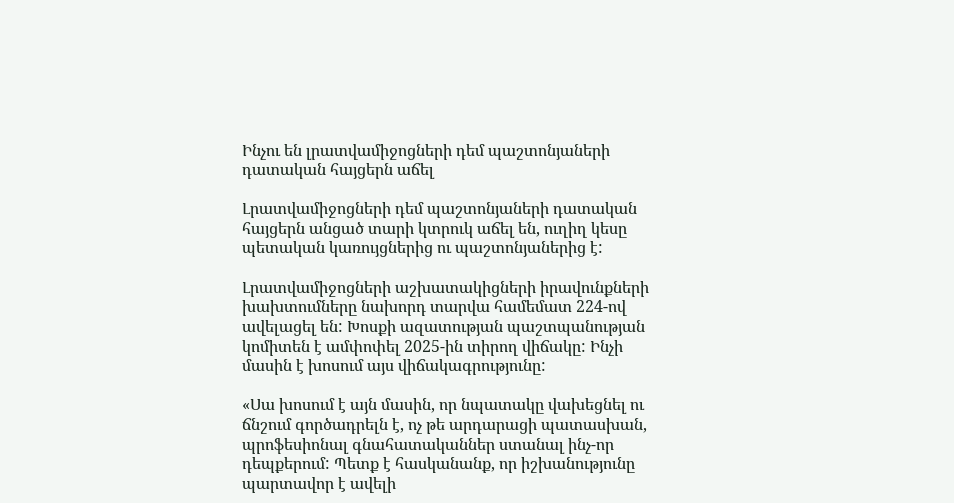Ինչու են լրատվամիջոցների դեմ պաշտոնյաների դատական հայցերն աճել

Լրատվամիջոցների դեմ պաշտոնյաների դատական հայցերն անցած տարի կտրուկ աճել են, ուղիղ կեսը պետական կառույցներից ու պաշտոնյաներից է:

Լրատվամիջոցների աշխատակիցների իրավունքների խախտումները նախորդ տարվա համեմատ 224-ով ավելացել են: Խոսքի ազատության պաշտպանության կոմիտեն է ամփոփել 2025-ին տիրող վիճակը: Ինչի մասին է խոսում այս վիճակագրությունը:

«Սա խոսում է այն մասին, որ նպատակը վախեցնել ու ճնշում գործադրելն է, ոչ թե արդարացի պատասխան, պրոֆեսիոնալ գնահատականներ ստանալ ինչ-որ դեպքերում: Պետք է հասկանանք, որ իշխանությունը պարտավոր է ավելի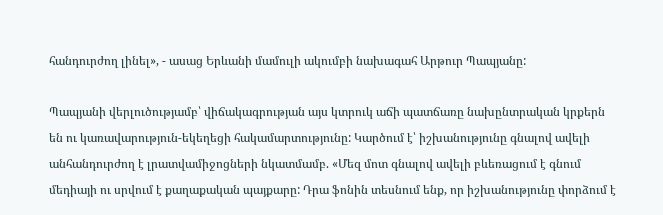հանդուրժող լինել», - ասաց Երևանի մամուլի ակումբի նախագահ Արթուր Պապյանը:

Պապյանի վերլուծությամբ՝ վիճակագրության այս կտրուկ աճի պատճառը նախընտրական կրքերն են ու կառավարություն-եկեղեցի հակամարտությունը: Կարծում է՝ իշխանությունը գնալով ավելի անհանդուրժող է լրատվամիջոցների նկատմամբ. «Մեզ մոտ գնալով ավելի բևեռացում է գնում մեդիայի ու սրվում է քաղաքական պայքարը: Դրա ֆոնին տեսնում ենք, որ իշխանությունը փորձում է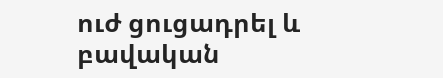ուժ ցուցադրել և բավական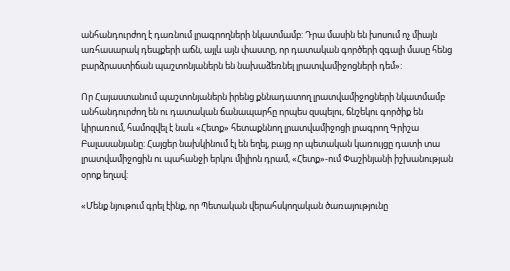անհանդուրժող է դառնում լրագրողների նկատմամբ: Դրա մասին են խոսում ոչ միայն առհասարակ դեպքերի աճն, այլև այն փաստը, որ դատական գործերի զգալի մասը հենց բարձրաստիճան պաշտոնյաներն են նախաձեռնել լրատվամիջոցների դեմ»:

Որ Հայաստանում պաշտոնյաներն իրենց քննադատող լրատվամիջոցների նկատմամբ անհանդուրժող են ու դատական ճանապարհը որպես զսպելու, ճնշեկու գործիք են կիրառում, համոզվել է նաև «Հետք» հետաքննող լրատվամիջոցի լրագրող Գրիշա Բալասանյանը: Հայցեր նախկինում էլ են եղել, բայց որ պետական կառույցը դատի տա լրատվամիջոցին ու պահանջի երկու միլիոն դրամ, «Հետք»-ում Փաշինյանի իշխանության օրոք եղավ:

«Մենք նյութում գրել էինք, որ Պետական վերահսկողական ծառայությունը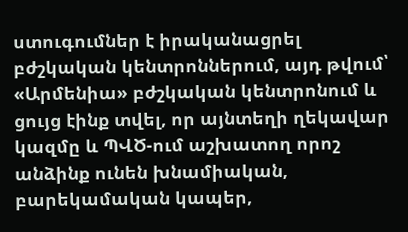ստուգումներ է իրականացրել բժշկական կենտրոններում, այդ թվում՝ «Արմենիա» բժշկական կենտրոնում և ցույց էինք տվել, որ այնտեղի ղեկավար կազմը և ՊՎԾ-ում աշխատող որոշ անձինք ունեն խնամիական, բարեկամական կապեր,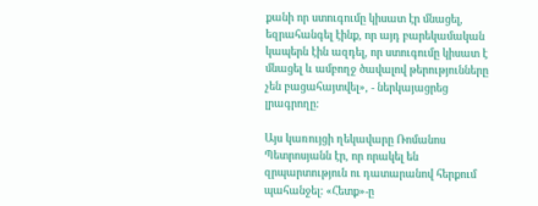քանի որ ստուգումը կիսատ էր մնացել, եզրահանգել էինք, որ այդ բարեկամական կապերն էին ազդել, որ ստուգումը կիսատ է մնացել և ամբողջ ծավալով թերությունները չեն բացահայտվել», - ներկայացրեց լրագրողը:

Այս կառույցի ղեկավարը Ռոմանոս Պետրոսյանն էր, որ որակել են զրպարտություն ու դատարանով հերքում պահանջել: «Հետք»-ը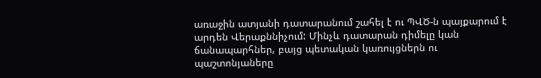առաջին ատյանի դատարանում շահել է ու ՊՎԾ-ն պայքարում է արդեն Վերաքննիչում: Մինչև դատարան դիմելը կան ճանապարհներ, բայց պետական կառույցներն ու պաշտոնյաները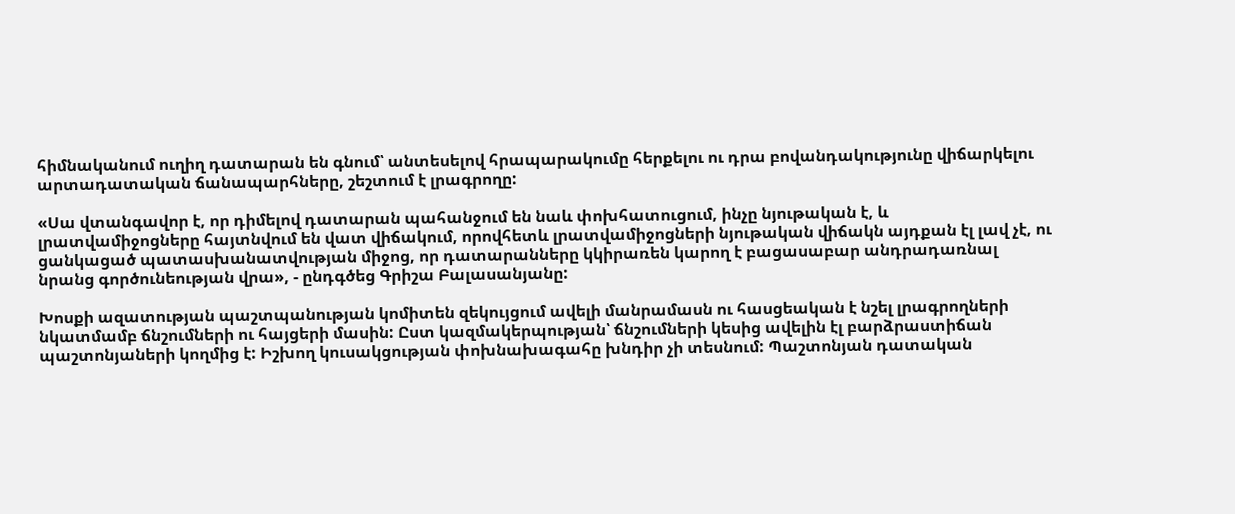հիմնականում ուղիղ դատարան են գնում՝ անտեսելով հրապարակումը հերքելու ու դրա բովանդակությունը վիճարկելու արտադատական ճանապարհները, շեշտում է լրագրողը:

«Սա վտանգավոր է, որ դիմելով դատարան պահանջում են նաև փոխհատուցում, ինչը նյութական է, և լրատվամիջոցները հայտնվում են վատ վիճակում, որովհետև լրատվամիջոցների նյութական վիճակն այդքան էլ լավ չէ, ու ցանկացած պատասխանատվության միջոց, որ դատարանները կկիրառեն կարող է բացասաբար անդրադառնալ նրանց գործունեության վրա», - ընդգծեց Գրիշա Բալասանյանը:

Խոսքի ազատության պաշտպանության կոմիտեն զեկույցում ավելի մանրամասն ու հասցեական է նշել լրագրողների նկատմամբ ճնշումների ու հայցերի մասին: Ըստ կազմակերպության՝ ճնշումների կեսից ավելին էլ բարձրաստիճան պաշտոնյաների կողմից է: Իշխող կուսակցության փոխնախագահը խնդիր չի տեսնում: Պաշտոնյան դատական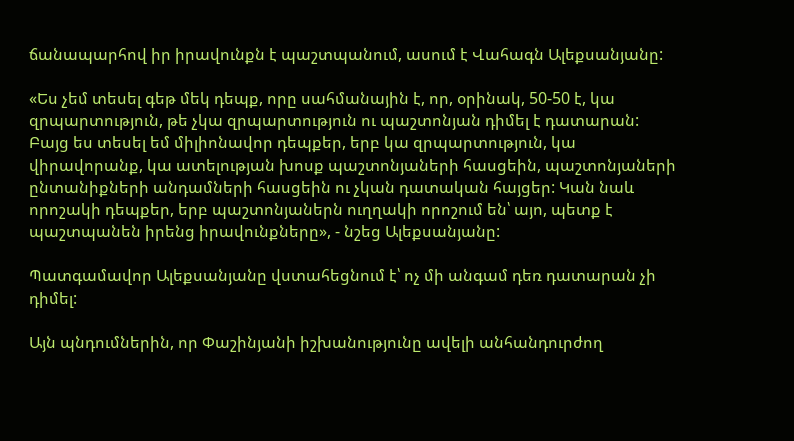ճանապարհով իր իրավունքն է պաշտպանում, ասում է Վահագն Ալեքսանյանը:

«Ես չեմ տեսել գեթ մեկ դեպք, որը սահմանային է, որ, օրինակ, 50-50 է, կա զրպարտություն, թե չկա զրպարտություն ու պաշտոնյան դիմել է դատարան: Բայց ես տեսել եմ միլիոնավոր դեպքեր, երբ կա զրպարտություն, կա վիրավորանք, կա ատելության խոսք պաշտոնյաների հասցեին, պաշտոնյաների ընտանիքների անդամների հասցեին ու չկան դատական հայցեր: Կան նաև որոշակի դեպքեր, երբ պաշտոնյաներն ուղղակի որոշում են՝ այո, պետք է պաշտպանեն իրենց իրավունքները», - նշեց Ալեքսանյանը:

Պատգամավոր Ալեքսանյանը վստահեցնում է՝ ոչ մի անգամ դեռ դատարան չի դիմել:

Այն պնդումներին, որ Փաշինյանի իշխանությունը ավելի անհանդուրժող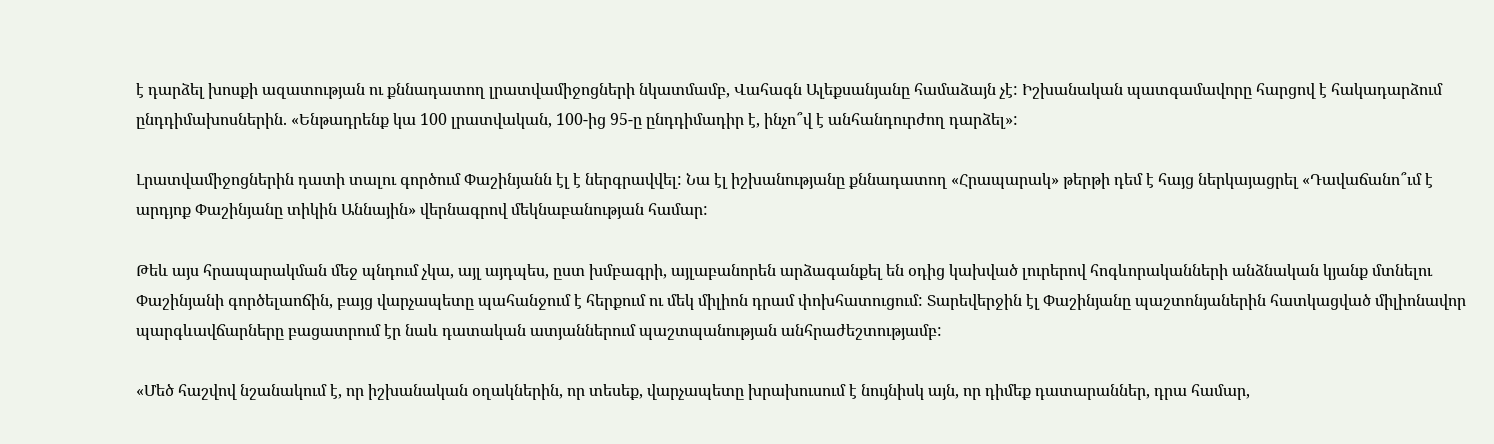է դարձել խոսքի ազատության ու քննադատող լրատվամիջոցների նկատմամբ, Վահագն Ալեքսանյանը համաձայն չէ: Իշխանական պատգամավորը հարցով է հակադարձում ընդդիմախոսներին. «Ենթադրենք կա 100 լրատվական, 100-ից 95-ը ընդդիմադիր է, ինչո՞վ է անհանդուրժող դարձել»:

Լրատվամիջոցներին դատի տալու գործում Փաշինյանն էլ է ներգրավվել: Նա էլ իշխանությանը քննադատող «Հրապարակ» թերթի դեմ է հայց ներկայացրել «Դավաճանո՞ւմ է արդյոք Փաշինյանը տիկին Աննային» վերնագրով մեկնաբանության համար:

Թեև այս հրապարակման մեջ պնդում չկա, այլ այդպես, ըստ խմբագրի, այլաբանորեն արձագանքել են օդից կախված լուրերով հոգևորականների անձնական կյանք մտնելու Փաշինյանի գործելաոճին, բայց վարչապետը պահանջում է հերքում ու մեկ միլիոն դրամ փոխհատուցում: Տարեվերջին էլ Փաշինյանը պաշտոնյաներին հատկացված միլիոնավոր պարգևավճարները բացատրում էր նաև դատական ատյաններում պաշտպանության անհրաժեշտությամբ:

«Մեծ հաշվով նշանակում է, որ իշխանական օղակներին, որ տեսեք, վարչապետը խրախուսում է նույնիսկ այն, որ դիմեք դատարաններ, դրա համար,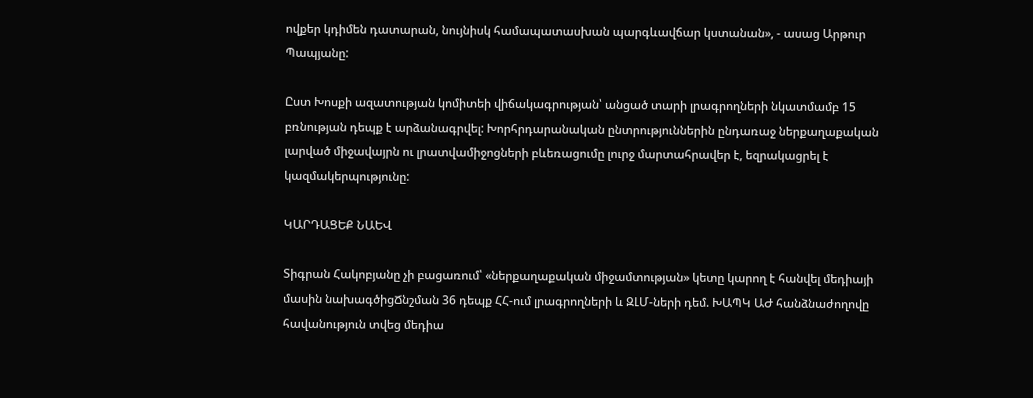ովքեր կդիմեն դատարան, նույնիսկ համապատասխան պարգևավճար կստանան», - ասաց Արթուր Պապյանը:

Ըստ Խոսքի ազատության կոմիտեի վիճակագրության՝ անցած տարի լրագրողների նկատմամբ 15 բռնության դեպք է արձանագրվել: Խորհրդարանական ընտրություններին ընդառաջ ներքաղաքական լարված միջավայրն ու լրատվամիջոցների բևեռացումը լուրջ մարտահրավեր է, եզրակացրել է կազմակերպությունը:

ԿԱՐԴԱՑԵՔ ՆԱԵՎ

Տիգրան Հակոբյանը չի բացառում՝ «ներքաղաքական միջամտության» կետը կարող է հանվել մեդիայի մասին նախագծիցՃնշման 36 դեպք ՀՀ-ում լրագրողների և ԶԼՄ-ների դեմ. ԽԱՊԿ ԱԺ հանձնաժողովը հավանություն տվեց մեդիա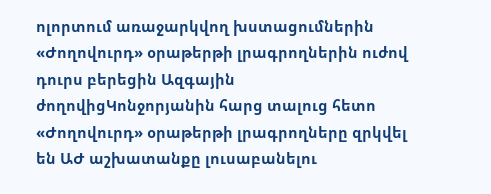ոլորտում առաջարկվող խստացումներին «Ժողովուրդ» օրաթերթի լրագրողներին ուժով դուրս բերեցին Ազգային ժողովիցԿոնջորյանին հարց տալուց հետո «Ժողովուրդ» օրաթերթի լրագրողները զրկվել են ԱԺ աշխատանքը լուսաբանելու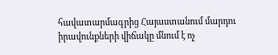հավատարմագրից Հայաստանում մարդու իրավունքների վիճակը մնում է ոչ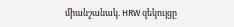միանշանակ. HRW զեկույցը